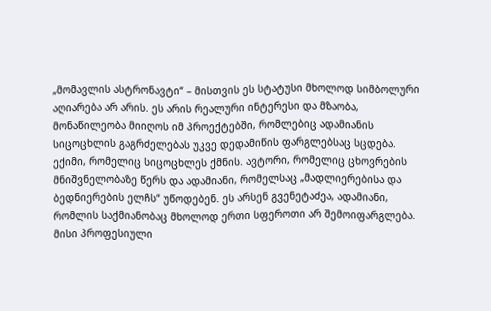„მომავლის ასტრონავტი“ – მისთვის ეს სტატუსი მხოლოდ სიმბოლური აღიარება არ არის. ეს არის რეალური ინტერესი და მზაობა, მონაწილეობა მიიღოს იმ პროექტებში, რომლებიც ადამიანის სიცოცხლის გაგრძელებას უკვე დედამიწის ფარგლებსაც სცდება. ექიმი, რომელიც სიცოცხლეს ქმნის. ავტორი, რომელიც ცხოვრების მნიშვნელობაზე წერს და ადამიანი, რომელსაც „მადლიერებისა და ბედნიერების ელჩს“ უწოდებენ. ეს არსენ გვენეტაძეა, ადამიანი, რომლის საქმიანობაც მხოლოდ ერთი სფეროთი არ შემოიფარგლება. მისი პროფესიული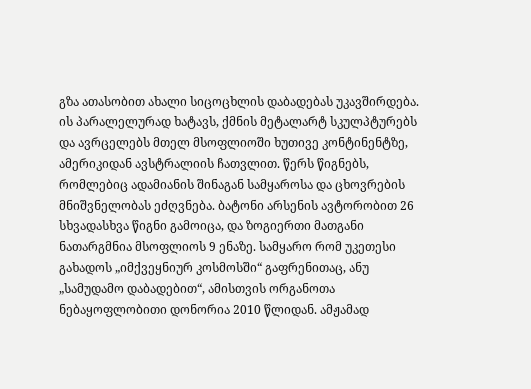გზა ათასობით ახალი სიცოცხლის დაბადებას უკავშირდება. ის პარალელურად ხატავს, ქმნის მეტალარტ სკულპტურებს და ავრცელებს მთელ მსოფლიოში ხუთივე კონტინენტზე, ამერიკიდან ავსტრალიის ჩათვლით. წერს წიგნებს, რომლებიც ადამიანის შინაგან სამყაროსა და ცხოვრების მნიშვნელობას ეძღვნება. ბატონი არსენის ავტორობით 26 სხვადასხვა წიგნი გამოიცა, და ზოგიერთი მათგანი ნათარგმნია მსოფლიოს 9 ენაზე. სამყარო რომ უკეთესი გახადოს „იმქვეყნიურ კოსმოსში“ გაფრენითაც, ანუ „სამუდამო დაბადებით“, ამისთვის ორგანოთა ნებაყოფლობითი დონორია 2010 წლიდან. ამჟამად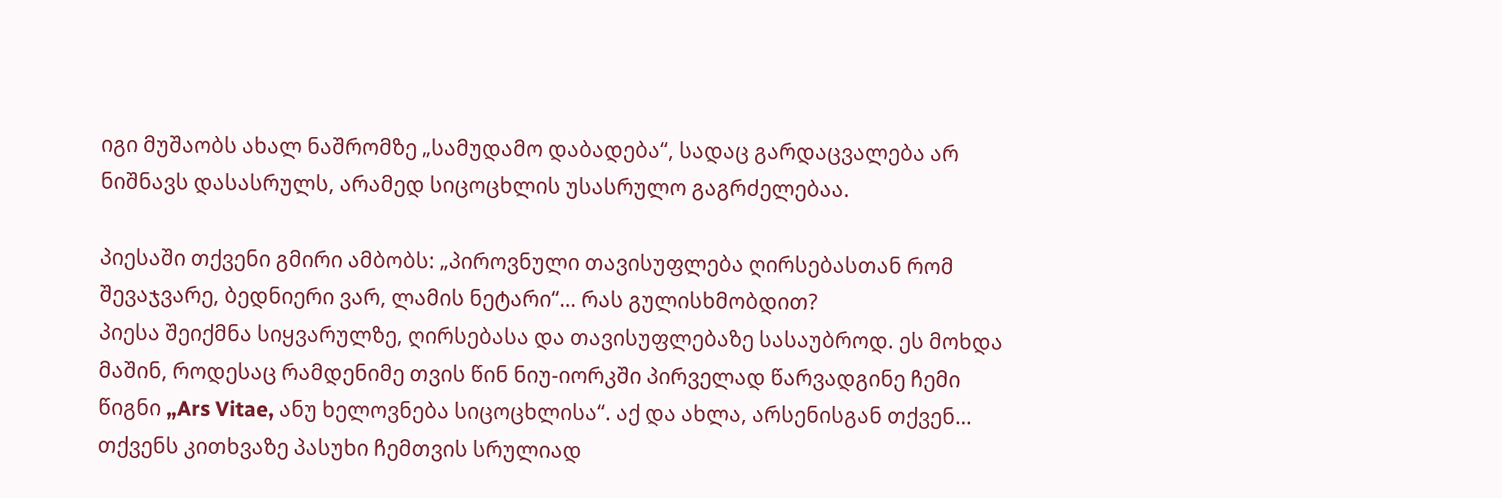იგი მუშაობს ახალ ნაშრომზე „სამუდამო დაბადება“, სადაც გარდაცვალება არ ნიშნავს დასასრულს, არამედ სიცოცხლის უსასრულო გაგრძელებაა.

პიესაში თქვენი გმირი ამბობს: „პიროვნული თავისუფლება ღირსებასთან რომ შევაჯვარე, ბედნიერი ვარ, ლამის ნეტარი“… რას გულისხმობდით?
პიესა შეიქმნა სიყვარულზე, ღირსებასა და თავისუფლებაზე სასაუბროდ. ეს მოხდა მაშინ, როდესაც რამდენიმე თვის წინ ნიუ-იორკში პირველად წარვადგინე ჩემი წიგნი „Ars Vitae, ანუ ხელოვნება სიცოცხლისა“. აქ და ახლა, არსენისგან თქვენ… თქვენს კითხვაზე პასუხი ჩემთვის სრულიად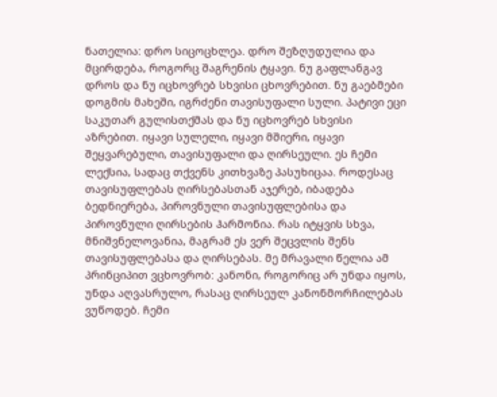ნათელია: დრო სიცოცხლეა. დრო შეზღუდულია და მცირდება, როგორც შაგრენის ტყავი. ნუ გაფლანგავ დროს და ნუ იცხოვრებ სხვისი ცხოვრებით. ნუ გაებმები დოგმის მახეში, იგრძენი თავისუფალი სული. პატივი ეცი საკუთარ გულისთქმას და ნუ იცხოვრებ სხვისი აზრებით. იყავი სულელი, იყავი მშიერი, იყავი შეყვარებული, თავისუფალი და ღირსეული. ეს ჩემი ლექსია, სადაც თქვენს კითხვაზე პასუხიცაა. როდესაც თავისუფლებას ღირსებასთან აჯერებ, იბადება ბედნიერება, პიროვნული თავისუფლებისა და პიროვნული ღირსების ჰარმონია. რას იტყვის სხვა, მნიშვნელოვანია, მაგრამ ეს ვერ შეცვლის შენს თავისუფლებასა და ღირსებას. მე მრავალი წელია ამ პრინციპით ვცხოვრობ: კანონი, როგორიც არ უნდა იყოს, უნდა აღვასრულო, რასაც ღირსეულ კანონმორჩილებას ვუწოდებ. ჩემი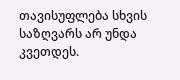თავისუფლება სხვის საზღვარს არ უნდა კვეთდეს.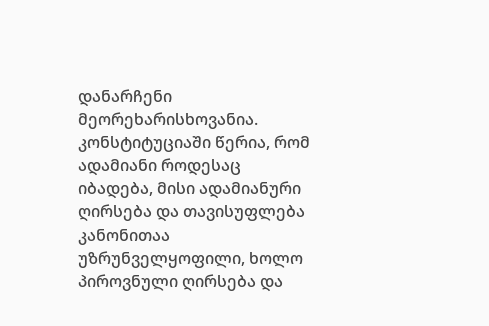დანარჩენი მეორეხარისხოვანია. კონსტიტუციაში წერია, რომ ადამიანი როდესაც იბადება, მისი ადამიანური ღირსება და თავისუფლება კანონითაა უზრუნველყოფილი, ხოლო პიროვნული ღირსება და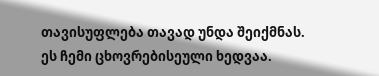თავისუფლება თავად უნდა შეიქმნას. ეს ჩემი ცხოვრებისეული ხედვაა.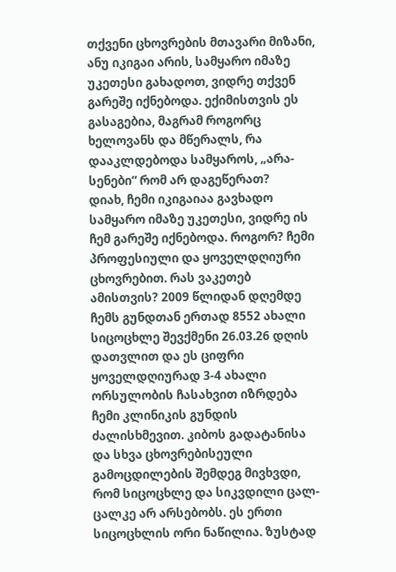თქვენი ცხოვრების მთავარი მიზანი, ანუ იკიგაი არის, სამყარო იმაზე უკეთესი გახადოთ, ვიდრე თქვენ გარეშე იქნებოდა. ექიმისთვის ეს გასაგებია, მაგრამ როგორც ხელოვანს და მწერალს, რა დააკლდებოდა სამყაროს, „არა-სენები“ რომ არ დაგეწერათ?
დიახ, ჩემი იკიგაიაა გავხადო სამყარო იმაზე უკეთესი, ვიდრე ის ჩემ გარეშე იქნებოდა. როგორ? ჩემი პროფესიული და ყოველდღიური ცხოვრებით. რას ვაკეთებ ამისთვის? 2009 წლიდან დღემდე ჩემს გუნდთან ერთად 8552 ახალი სიცოცხლე შევქმენი 26.03.26 დღის დათვლით და ეს ციფრი ყოველდღიურად 3-4 ახალი ორსულობის ჩასახვით იზრდება ჩემი კლინიკის გუნდის ძალისხმევით. კიბოს გადატანისა და სხვა ცხოვრებისეული გამოცდილების შემდეგ მივხვდი, რომ სიცოცხლე და სიკვდილი ცალ-ცალკე არ არსებობს. ეს ერთი სიცოცხლის ორი ნაწილია. ზუსტად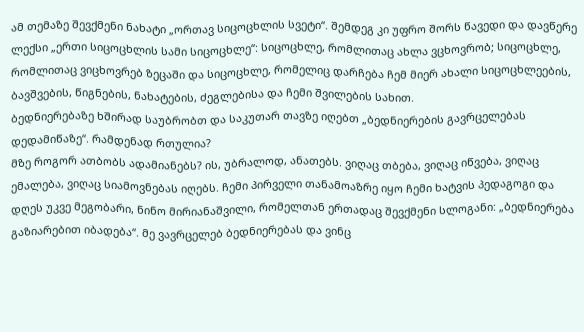ამ თემაზე შევქმენი ნახატი „ორთავ სიცოცხლის სვეტი“. შემდეგ კი უფრო შორს წავედი და დავწერე ლექსი „ერთი სიცოცხლის სამი სიცოცხლე“: სიცოცხლე, რომლითაც ახლა ვცხოვრობ; სიცოცხლე, რომლითაც ვიცხოვრებ ზეცაში და სიცოცხლე, რომელიც დარჩება ჩემ მიერ ახალი სიცოცხლეების, ბავშვების, წიგნების, ნახატების, ძეგლებისა და ჩემი შვილების სახით.
ბედნიერებაზე ხშირად საუბრობთ და საკუთარ თავზე იღებთ „ბედნიერების გავრცელებას დედამიწაზე“. რამდენად რთულია?
მზე როგორ ათბობს ადამიანებს? ის, უბრალოდ, ანათებს. ვიღაც თბება, ვიღაც იწვება, ვიღაც ემალება, ვიღაც სიამოვნებას იღებს. ჩემი პირველი თანამოაზრე იყო ჩემი ხატვის პედაგოგი და დღეს უკვე მეგობარი, ნინო მირიანაშვილი, რომელთან ერთადაც შევქმენი სლოგანი: „ბედნიერება გაზიარებით იბადება“. მე ვავრცელებ ბედნიერებას და ვინც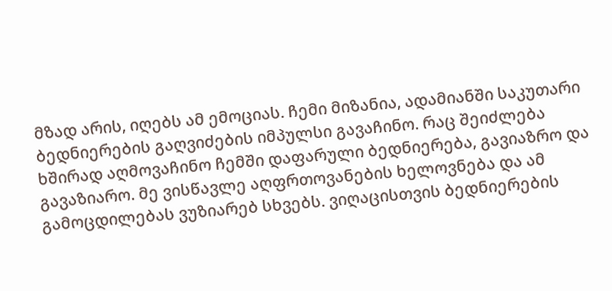მზად არის, იღებს ამ ემოციას. ჩემი მიზანია, ადამიანში საკუთარი ბედნიერების გაღვიძების იმპულსი გავაჩინო. რაც შეიძლება ხშირად აღმოვაჩინო ჩემში დაფარული ბედნიერება, გავიაზრო და გავაზიარო. მე ვისწავლე აღფრთოვანების ხელოვნება და ამ გამოცდილებას ვუზიარებ სხვებს. ვიღაცისთვის ბედნიერების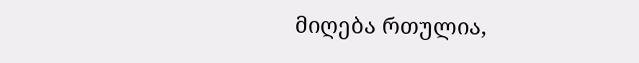მიღება რთულია,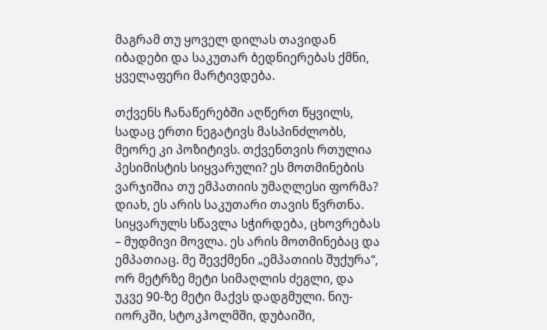მაგრამ თუ ყოველ დილას თავიდან იბადები და საკუთარ ბედნიერებას ქმნი, ყველაფერი მარტივდება.

თქვენს ჩანაწერებში აღწერთ წყვილს, სადაც ერთი ნეგატივს მასპინძლობს, მეორე კი პოზიტივს. თქვენთვის რთულია პესიმისტის სიყვარული? ეს მოთმინების ვარჯიშია თუ ემპათიის უმაღლესი ფორმა?
დიახ, ეს არის საკუთარი თავის წვრთნა. სიყვარულს სწავლა სჭირდება, ცხოვრებას – მუდმივი მოვლა. ეს არის მოთმინებაც და ემპათიაც. მე შევქმენი „ემპათიის შუქურა“, ორ მეტრზე მეტი სიმაღლის ძეგლი, და უკვე 90-ზე მეტი მაქვს დადგმული. ნიუ-იორკში, სტოკჰოლმში, დუბაიში,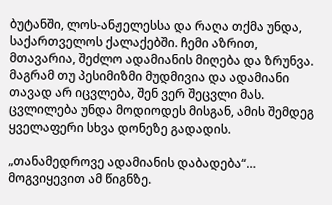ბუტანში, ლოს-ანჟელესსა და რაღა თქმა უნდა, საქართველოს ქალაქებში. ჩემი აზრით, მთავარია, შეძლო ადამიანის მიღება და ზრუნვა. მაგრამ თუ პესიმიზმი მუდმივია და ადამიანი თავად არ იცვლება, შენ ვერ შეცვლი მას. ცვლილება უნდა მოდიოდეს მისგან, ამის შემდეგ ყველაფერი სხვა დონეზე გადადის.

„თანამედროვე ადამიანის დაბადება“… მოგვიყევით ამ წიგნზე.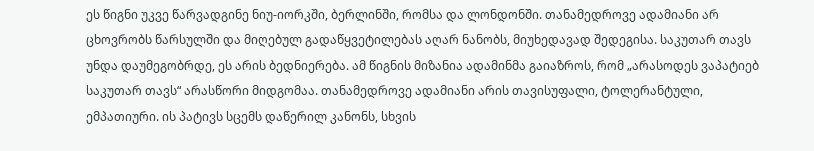ეს წიგნი უკვე წარვადგინე ნიუ-იორკში, ბერლინში, რომსა და ლონდონში. თანამედროვე ადამიანი არ ცხოვრობს წარსულში და მიღებულ გადაწყვეტილებას აღარ ნანობს, მიუხედავად შედეგისა. საკუთარ თავს უნდა დაუმეგობრდე, ეს არის ბედნიერება. ამ წიგნის მიზანია ადამინმა გაიაზროს, რომ „არასოდეს ვაპატიებ საკუთარ თავს“ არასწორი მიდგომაა. თანამედროვე ადამიანი არის თავისუფალი, ტოლერანტული, ემპათიური. ის პატივს სცემს დაწერილ კანონს, სხვის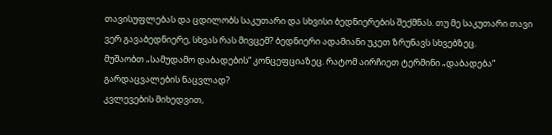თავისუფლებას და ცდილობს საკუთარი და სხვისი ბედნიერების შექმნას. თუ მე საკუთარი თავი ვერ გავაბედნიერე, სხვას რას მივცემ? ბედნიერი ადამიანი უკეთ ზრუნავს სხვებზეც.
მუშაობთ „სამუდამო დაბადების“ კონცეფციაზეც. რატომ აირჩიეთ ტერმინი „დაბადება“ გარდაცვალების ნაცვლად?
კვლევების მიხედვით,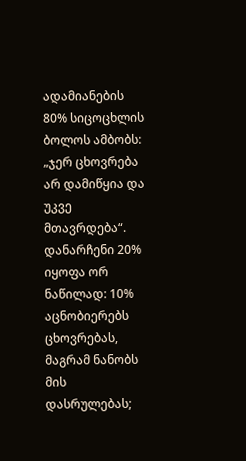ადამიანების 80% სიცოცხლის ბოლოს ამბობს: „ჯერ ცხოვრება არ დამიწყია და უკვე მთავრდება“. დანარჩენი 20% იყოფა ორ ნაწილად: 10% აცნობიერებს ცხოვრებას, მაგრამ ნანობს მის დასრულებას;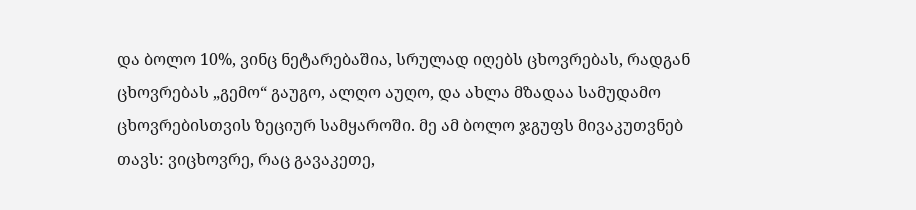და ბოლო 10%, ვინც ნეტარებაშია, სრულად იღებს ცხოვრებას, რადგან ცხოვრებას „გემო“ გაუგო, ალღო აუღო, და ახლა მზადაა სამუდამო ცხოვრებისთვის ზეციურ სამყაროში. მე ამ ბოლო ჯგუფს მივაკუთვნებ თავს: ვიცხოვრე, რაც გავაკეთე,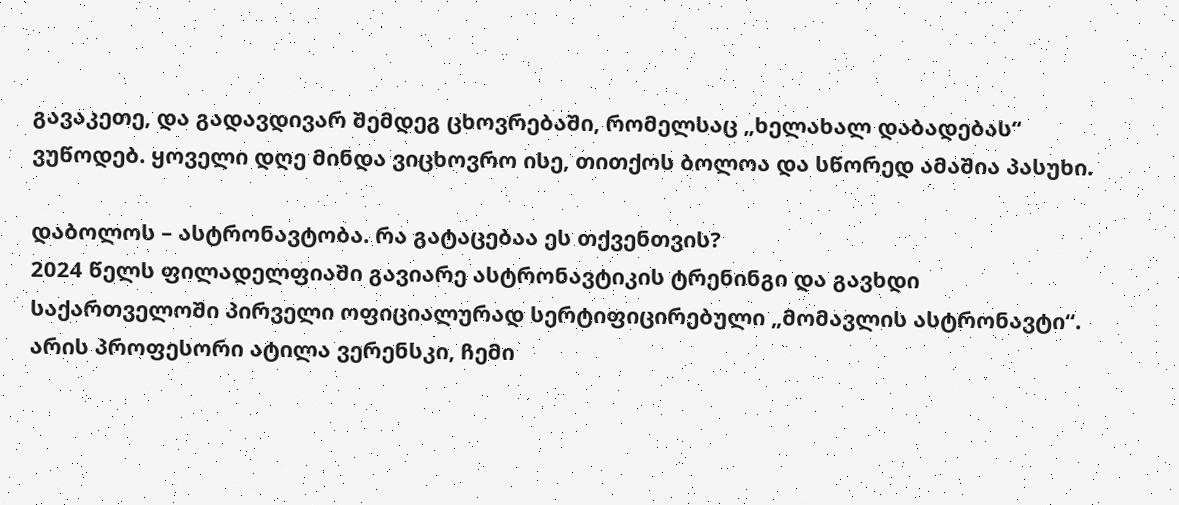გავაკეთე, და გადავდივარ შემდეგ ცხოვრებაში, რომელსაც „ხელახალ დაბადებას“ ვუწოდებ. ყოველი დღე მინდა ვიცხოვრო ისე, თითქოს ბოლოა და სწორედ ამაშია პასუხი.

დაბოლოს – ასტრონავტობა. რა გატაცებაა ეს თქვენთვის?
2024 წელს ფილადელფიაში გავიარე ასტრონავტიკის ტრენინგი და გავხდი საქართველოში პირველი ოფიციალურად სერტიფიცირებული „მომავლის ასტრონავტი“. არის პროფესორი ატილა ვერენსკი, ჩემი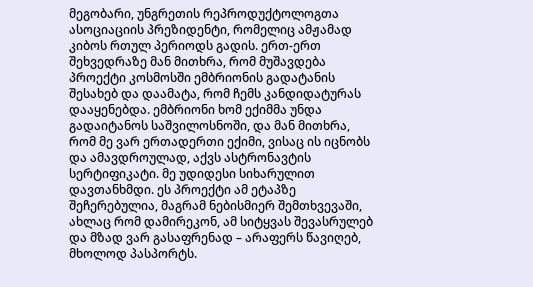მეგობარი, უნგრეთის რეპროდუქტოლოგთა ასოციაციის პრეზიდენტი, რომელიც ამჟამად კიბოს რთულ პერიოდს გადის. ერთ-ერთ შეხვედრაზე მან მითხრა, რომ მუშავდება პროექტი კოსმოსში ემბრიონის გადატანის შესახებ და დაამატა, რომ ჩემს კანდიდატურას დააყენებდა. ემბრიონი ხომ ექიმმა უნდა გადაიტანოს საშვილოსნოში, და მან მითხრა, რომ მე ვარ ერთადერთი ექიმი, ვისაც ის იცნობს და ამავდროულად, აქვს ასტრონავტის სერტიფიკატი. მე უდიდესი სიხარულით დავთანხმდი. ეს პროექტი ამ ეტაპზე შეჩერებულია, მაგრამ ნებისმიერ შემთხვევაში, ახლაც რომ დამირეკონ, ამ სიტყვას შევასრულებ და მზად ვარ გასაფრენად – არაფერს წავიღებ, მხოლოდ პასპორტს.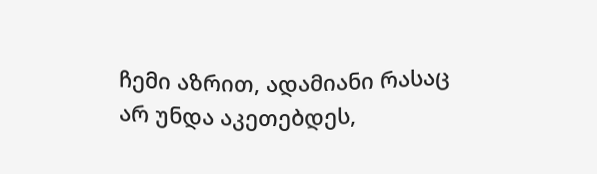ჩემი აზრით, ადამიანი რასაც არ უნდა აკეთებდეს,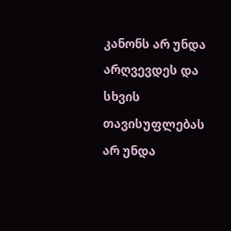კანონს არ უნდა არღვევდეს და სხვის თავისუფლებას არ უნდა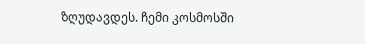ზღუდავდეს. ჩემი კოსმოსში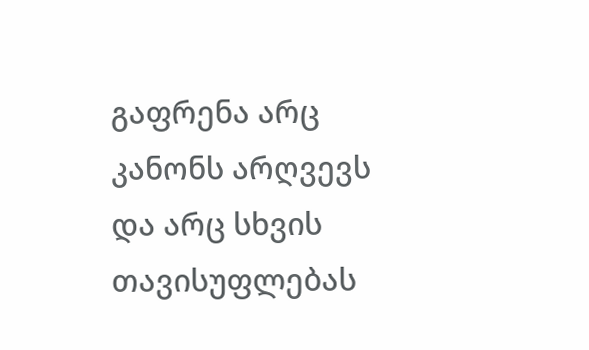გაფრენა არც კანონს არღვევს და არც სხვის თავისუფლებას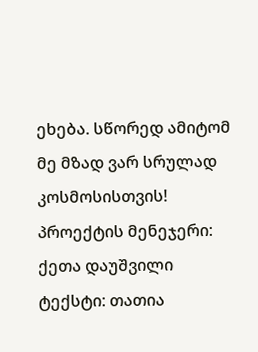ეხება. სწორედ ამიტომ მე მზად ვარ სრულად კოსმოსისთვის!
პროექტის მენეჯერი: ქეთა დაუშვილი
ტექსტი: თათია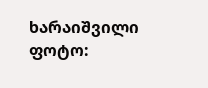ხარაიშვილი
ფოტო: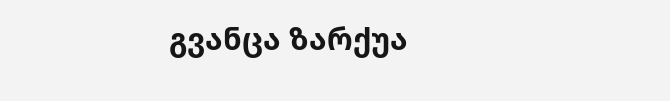გვანცა ზარქუა